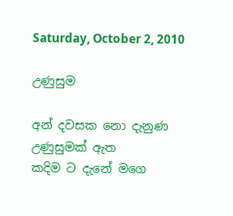Saturday, October 2, 2010

උණුසුම

අන් දවසක නො දැනුණ උණුසුමක් ඇත
කදිම ට දැනේ මගෙ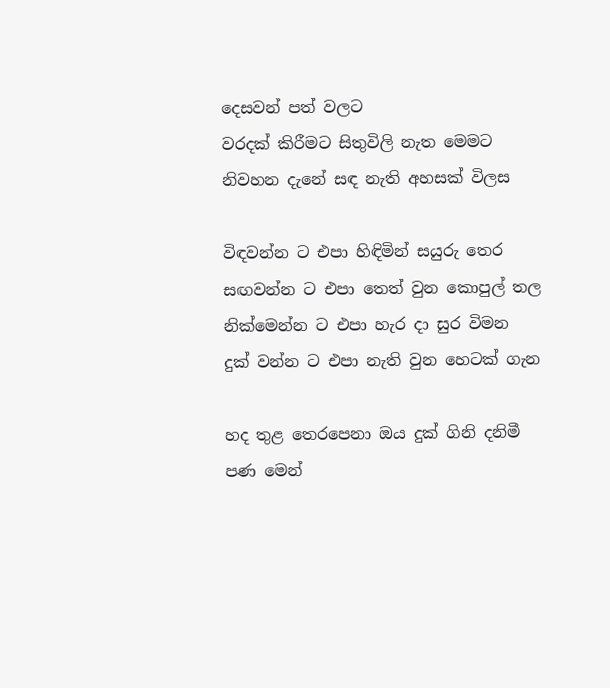දෙසවන් පත් වලට
වරදක් කිරීමට සිතුවිලි නැත මෙමට
නිවහන දැනේ සඳ නැති අහසක් විලස

විඳවන්න ට එපා හිඳිමින් සයුරු තෙර
සඟවන්න ට එපා තෙත් වුන කොපුල් තල
නික්මෙන්න ට එපා හැර දා සුර විමන
දුක් වන්න ට එපා නැති වුන හෙටක් ගැන

හද තුළ තෙරපෙනා ඔය දුක් ගිනි දනිමී
පණ මෙන්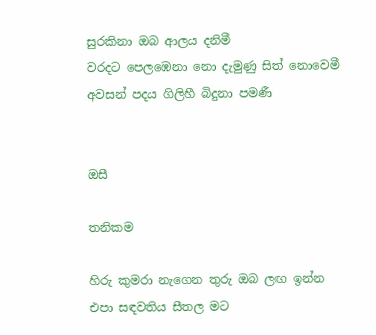සුරකිනා ඔබ ආලය දනිමී
වරදට පෙලඹෙනා නො දැමුණු සිත් නොවෙමී
අවසන් පදය ගිලිහී බිදුනා පමණී


ඔසී

තනිකම

හිරු කුමරා නැගෙන තුරු ඔබ ලඟ ඉන්න
එපා සඳවතිය සීතල මට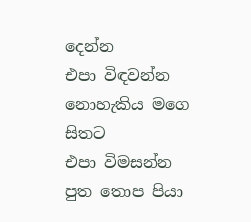දෙන්න
එපා විඳවන්න නොහැකිය මගෙ සිතට
එපා විමසන්න පුත තොප පියා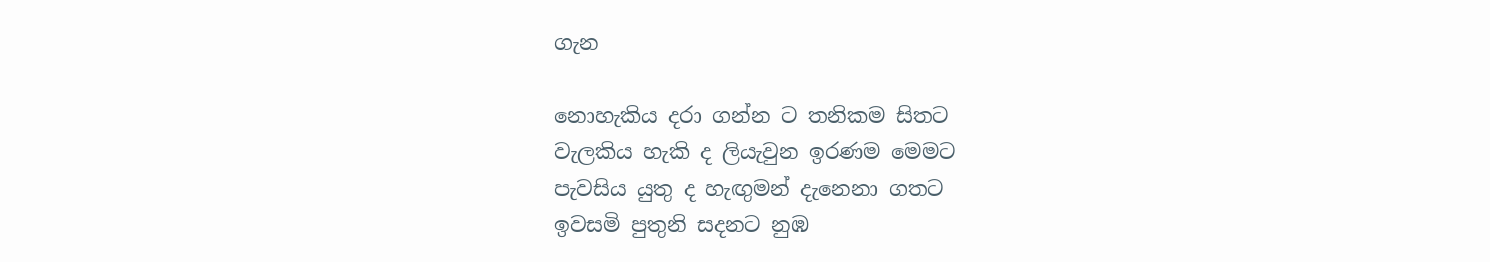ගැන

නොහැකිය දරා ගන්න ට තනිකම සිතට
වැලකිය හැකි ද ලියැවුන ඉරණම මෙමට
පැවසිය යුතු ද හැඟුමන් දැනෙනා ගතට
ඉවසමි පුතුනි සදනට නුඹ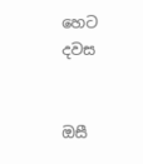හෙට දවස


ඔසී